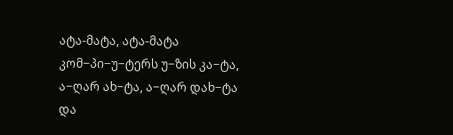ატა-მატა, ატა-მატა
კომ−პი−უ−ტერს უ−ზის კა−ტა,
ა−ღარ ახ−ტა, ა−ღარ დახ−ტა
და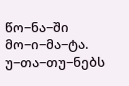წო−ნა−ში მო−ი−მა−ტა.
უ−თა−თუ−ნებს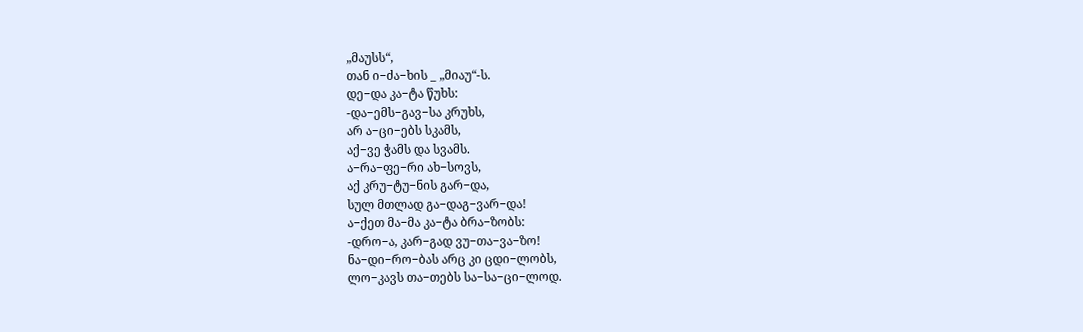„მაუსს“,
თან ი−ძა−ხის _ „მიაუ“-ს.
დე−და კა−ტა წუხს:
-და−ემს−გავ−სა კრუხს,
არ ა−ცი−ებს სკამს,
აქ−ვე ჭამს და სვამს.
ა−რა−ფე−რი ახ−სოვს,
აქ კრუ−ტუ−ნის გარ−და,
სულ მთლად გა−დაგ−ვარ−და!
ა−ქეთ მა−მა კა−ტა ბრა−ზობს:
-დრო−ა, კარ−გად ვუ−თა−ვა−ზო!
ნა−დი−რო−ბას არც კი ცდი−ლობს,
ლო−კავს თა−თებს სა−სა−ცი−ლოდ.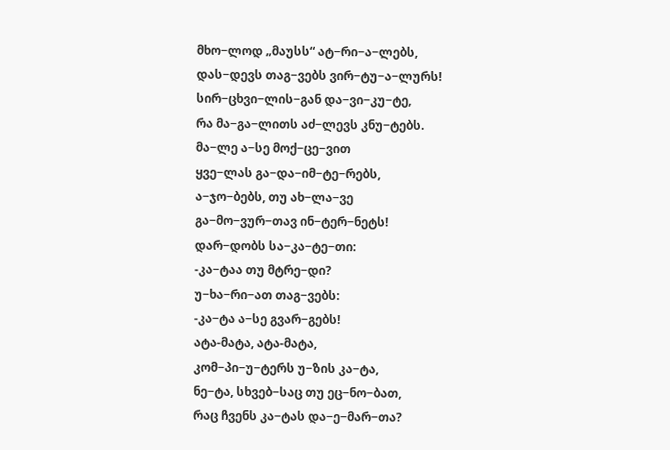მხო−ლოდ „მაუსს“ ატ−რი−ა−ლებს,
დას−დევს თაგ−ვებს ვირ−ტუ−ა−ლურს!
სირ−ცხვი−ლის−გან და−ვი−კუ−ტე,
რა მა−გა−ლითს აძ−ლევს კნუ−ტებს.
მა−ლე ა−სე მოქ−ცე−ვით
ყვე−ლას გა−და−იმ−ტე−რებს,
ა−ჯო−ბებს, თუ ახ−ლა−ვე
გა−მო−ვურ−თავ ინ−ტერ−ნეტს!
დარ−დობს სა−კა−ტე−თი:
-კა−ტაა თუ მტრე−დი?
უ−ხა−რი−ათ თაგ−ვებს:
-კა−ტა ა−სე გვარ−გებს!
ატა-მატა, ატა-მატა,
კომ−პი−უ−ტერს უ−ზის კა−ტა,
ნე−ტა, სხვებ−საც თუ ეც−ნო−ბათ,
რაც ჩვენს კა−ტას და−ე−მარ−თა?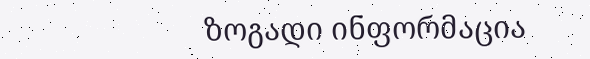ზოგადი ინფორმაცია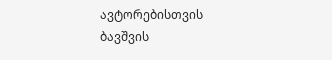ავტორებისთვის
ბავშვის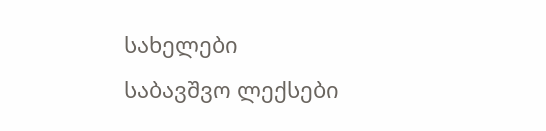სახელები
საბავშვო ლექსები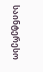საინტერესო